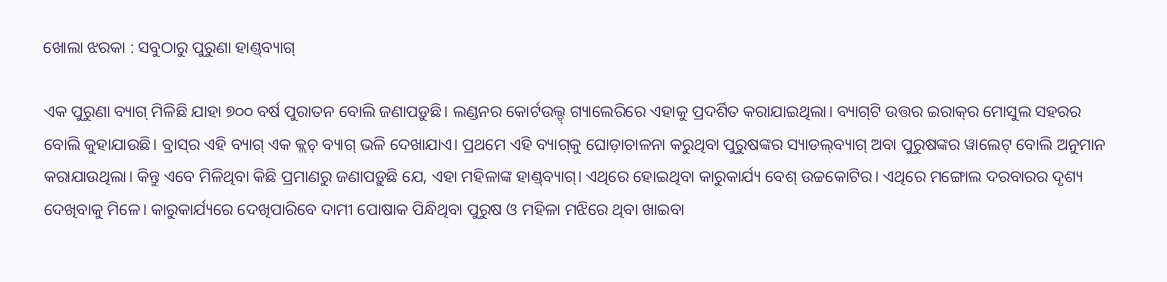ଖୋଲା ଝରକା : ସବୁଠାରୁ ପୁରୁଣା ହାଣ୍ଡ୍‌ବ୍ୟାଗ୍‌

ଏକ ପୁରୁଣା ବ୍ୟାଗ୍‌ ମିଳିଛି ଯାହା ୭୦୦ ବର୍ଷ ପୁରାତନ ବୋଲି ଜଣାପଡ଼ୁଛି। ଲଣ୍ଡନର କୋର୍ଟଉଲ୍ଡ୍‌ ଗ୍ୟାଲେରିରେ ଏହାକୁ ପ୍ରଦର୍ଶିତ କରାଯାଇଥିଲା। ବ୍ୟାଗ୍‌ଟି ଉତ୍ତର ଇରାକ୍‌ର ମୋସୁଲ ସହରର ବୋଲି କୁହାଯାଉଛି। ବ୍ରାସ୍‌ର ଏହି ବ୍ୟାଗ୍‌ ଏକ କ୍ଲଚ୍‌ ବ୍ୟାଗ୍‌ ଭଳି ଦେଖାଯାଏ। ପ୍ରଥମେ ଏହି ବ୍ୟାଗ୍‌କୁ ଘୋଡ଼ାଚାଳନା କରୁଥିବା ପୁରୁଷଙ୍କର ସ୍ୟାଡଲ୍‌ବ୍ୟାଗ୍‌ ଅବା ପୁରୁଷଙ୍କର ୱାଲେଟ୍‌ ବୋଲି ଅନୁମାନ କରାଯାଉଥିଲା। କିନ୍ତୁ ଏବେ ମିଳିଥିବା କିଛି ପ୍ରମାଣରୁ ଜଣାପଡ଼ୁଛି ଯେ, ଏହା ମହିଳାଙ୍କ ହାଣ୍ଡ୍‌ବ୍ୟାଗ୍‌। ଏଥିରେ ହୋଇଥିବା କାରୁକାର୍ଯ୍ୟ ବେଶ୍‌ ଉଚ୍ଚକୋଟିର। ଏଥିରେ ମଙ୍ଗୋଲ ଦରବାରର ଦୃଶ୍ୟ ଦେଖିବାକୁ ମିଳେ। କାରୁକାର୍ଯ୍ୟରେ ଦେଖିପାରିବେ ଦାମୀ ପୋଷାକ ପିନ୍ଧିଥିବା ପୁରୁଷ ଓ ମହିଳା ମଝିରେ ଥିବା ଖାଇବା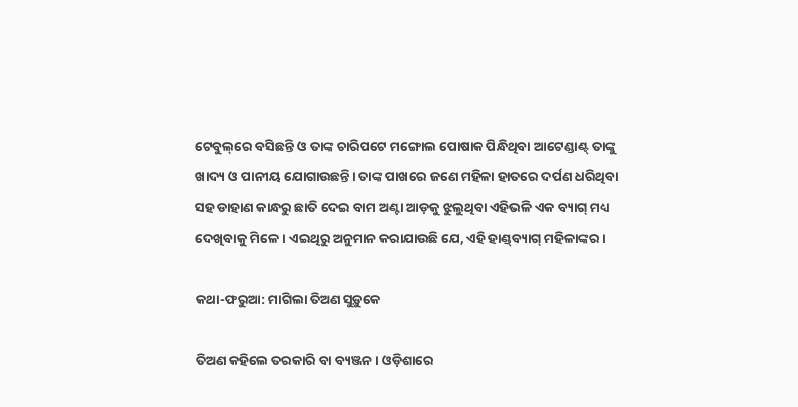ଟେବୁଲ୍‌ରେ ବସିଛନ୍ତି ଓ ତାଙ୍କ ଚାରିପଟେ ମଙ୍ଗୋଲ ପୋଷାକ ପିନ୍ଧିଥିବା ଆଟେଣ୍ଡାଣ୍ଟ୍‌ ତାଙ୍କୁ ଖାଦ୍ୟ ଓ ପାନୀୟ ଯୋଗାଉଛନ୍ତି। ତାଙ୍କ ପାଖରେ ଜଣେ ମହିଳା ହାତରେ ଦର୍ପଣ ଧରିଥିବା ସହ ଡାହାଣ କାନ୍ଧରୁ ଛାତି ଦେଇ ବାମ ଅଣ୍ଟା ଆଡ଼କୁ ଝୁଲୁଥିବା ଏହିଭଳି ଏକ ବ୍ୟାଗ୍‌ ମଧ୍ୟ ଦେଖିବାକୁ ମିଳେ। ଏଇଥିରୁ ଅନୁମାନ କରାଯାଉଛି ଯେ, ଏହି ହାଣ୍ଡ୍‌ବ୍ୟାଗ୍‌ ମହିଳାଙ୍କର ।

କଥା-ଫରୁଆ: ମାଗିଲା ତିଅଣ ସୁଡ଼ୁକେ

ତିଅଣ କହିଲେ ତରକାରି ବା ବ୍ୟଞ୍ଜନ। ଓଡ଼ିଶାରେ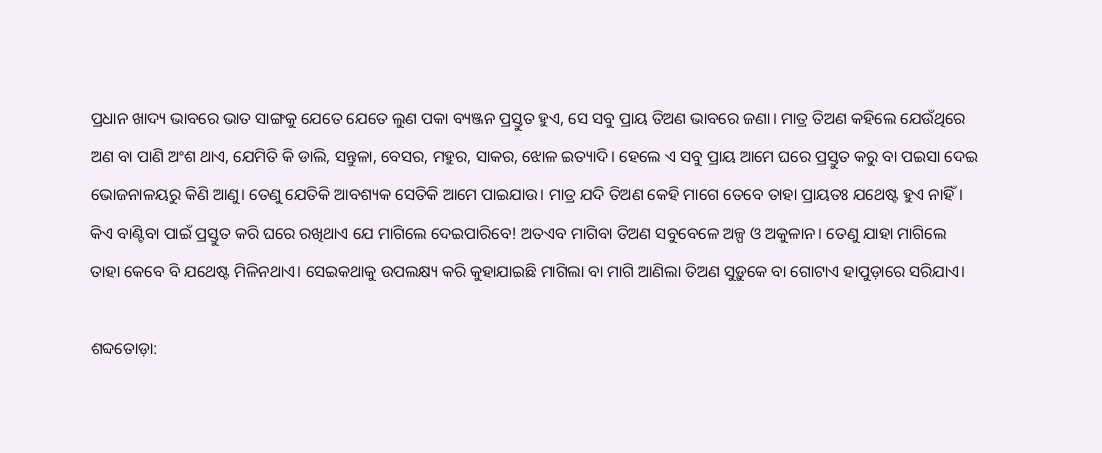ପ୍ରଧାନ ଖାଦ୍ୟ ଭାବରେ ଭାତ ସାଙ୍ଗକୁ ଯେତେ ଯେତେ ଲୁଣ ପକା ବ୍ୟଞ୍ଜନ ପ୍ରସ୍ତୁତ ହୁଏ, ସେ ସବୁ ପ୍ରାୟ ତିଅଣ ଭାବରେ ଜଣା। ମାତ୍ର ତିଅଣ କହିଲେ ଯେଉଁଥିରେ ଅଣ ବା ପାଣି ଅଂଶ ଥାଏ, ଯେମିତି କି ଡାଲି, ସନ୍ତୁଳା, ବେସର, ମହୁର, ସାକର, ଝୋଳ ଇତ୍ୟାଦି। ହେଲେ ଏ ସବୁ ପ୍ରାୟ ଆମେ ଘରେ ପ୍ରସ୍ତୁତ କରୁ ବା ପଇସା ଦେଇ ଭୋଜନାଳୟରୁ କିଣି ଆଣୁ। ତେଣୁ ଯେତିକି ଆବଶ୍ୟକ ସେତିକି ଆମେ ପାଇଯାଉ। ମାତ୍ର ଯଦି ତିଅଣ କେହି ମାଗେ ତେବେ ତାହା ପ୍ରାୟତଃ ଯଥେଷ୍ଟ ହୁଏ ନାହିଁ। କିଏ ବାଣ୍ଟିବା ପାଇଁ ପ୍ରସ୍ତୁତ କରି ଘରେ ରଖିଥାଏ ଯେ ମାଗିଲେ ଦେଇପାରିବେ! ଅତଏବ ମାଗିବା ତିଅଣ ସବୁବେଳେ ଅଳ୍ପ ଓ ଅକୁଳାନ। ତେଣୁ ଯାହା ମାଗିଲେ ତାହା କେବେ ବି ଯଥେଷ୍ଟ ମିଳିନଥାଏ। ସେଇକଥାକୁ ଉପଲକ୍ଷ୍ୟ କରି କୁହାଯାଇଛି ମାଗିଲା ବା ମାଗି ଆଣିଲା ତିଅଣ ସୁଡ଼ୁକେ ବା ଗୋଟାଏ ହାପୁଡ଼ାରେ ସରିଯାଏ।

ଶବ୍ଦତୋଡ଼ା: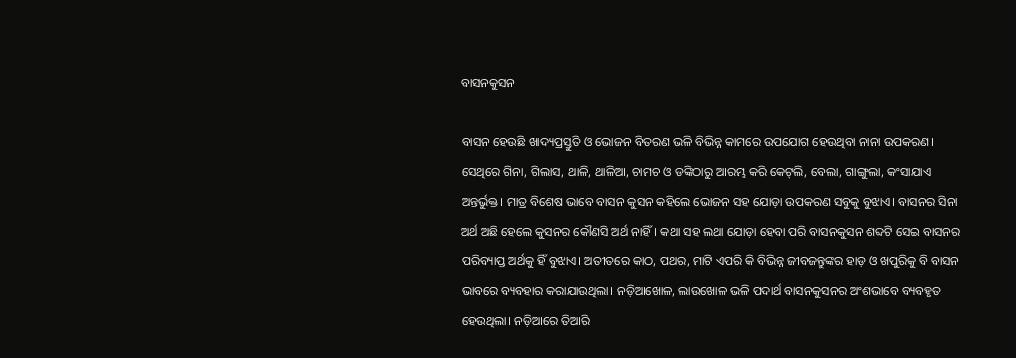ବାସନକୁସନ

ବାସନ ହେଉଛି ଖାଦ୍ୟପ୍ରସ୍ତୁତି ଓ ଭୋଜନ ବିତରଣ ଭଳି ବିଭିନ୍ନ କାମରେ ଉପଯୋଗ ହେଉଥିବା ନାନା ଉପକରଣ। ସେଥିରେ ଗିନା, ଗିଲାସ, ଥାଳି, ଥାଳିଆ, ଚାମଚ ଓ ଡଙ୍କିଠାରୁ ଆରମ୍ଭ କରି କେଟ୍‌ଲି, ବେଲା, ଗାଙ୍ଗୁଲା, କଂସାଯାଏ ଅନ୍ତର୍ଭୁକ୍ତ। ମାତ୍ର ବିଶେଷ ଭାବେ ବାସନ କୁସନ କହିଲେ ଭୋଜନ ସହ ଯୋଡ଼ା ଉପକରଣ ସବୁକୁ ବୁଝାଏ। ବାସନର ସିନା ଅର୍ଥ ଅଛି ହେଲେ କୁସନର କୌଣସି ଅର୍ଥ ନାହିଁ। କଥା ସହ ଲଥା ଯୋଡ଼ା ହେବା ପରି ବାସନକୁସନ ଶବ୍ଦଟି ସେଇ ବାସନର ପରିବ୍ୟାପ୍ତ ଅର୍ଥକୁ ହିଁ ବୁଝାଏ। ଅତୀତରେ କାଠ, ପଥର, ମାଟି ଏପରି କି ବିଭିନ୍ନ ଜୀବଜନ୍ତୁଙ୍କର ହାଡ଼ ଓ ଖପୁରିକୁ ବି ବାସନ ଭାବରେ ବ୍ୟବହାର କରାଯାଉଥିଲା। ନଡ଼ିଆଖୋଳ, ଲାଉଖୋଳ ଭଳି ପଦାର୍ଥ ବାସନକୁସନର ଅଂଶଭାବେ ବ୍ୟବହୃତ ହେଉଥିଲା। ନଡ଼ିଆରେ ତିଆରି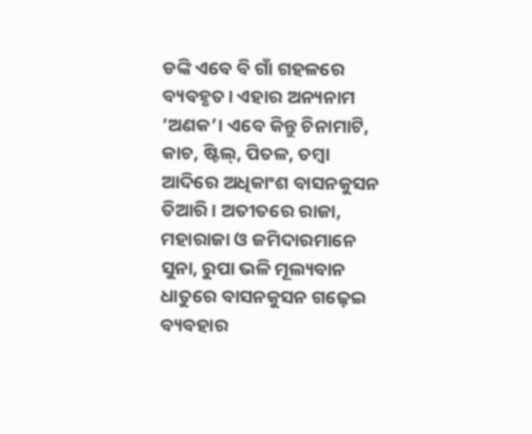ଡଙ୍କି ଏବେ ବି ଗାଁ ଗହଳରେ ବ୍ୟବହୃତ। ଏହାର ଅନ୍ୟନାମ ‘ଅଣକ’। ଏବେ କିନ୍ତୁ ଚିନାମାଟି, କାଚ, ଷ୍ଟିଲ୍‌, ପିତଳ, ତମ୍ବା ଆଦିରେ ଅଧିକାଂଶ ବାସନକୁସନ ତିଆରି। ଅତୀତରେ ରାଜା, ମହାରାଜା ଓ ଜମିଦାରମାନେ ସୁନା, ରୁପା ଭଳି ମୂଲ୍ୟବାନ ଧାତୁରେ ବାସନକୁସନ ଗଢ଼େଇ ବ୍ୟବହାର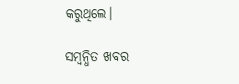କରୁଥିଲେ।

ସମ୍ବନ୍ଧିତ ଖବର